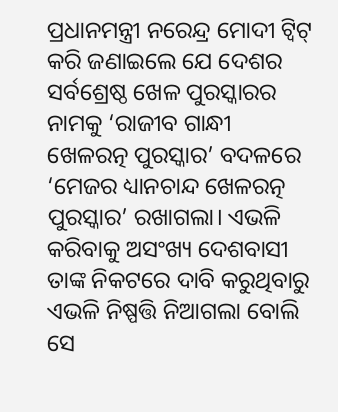ପ୍ରଧାନମନ୍ତ୍ରୀ ନରେନ୍ଦ୍ର ମୋଦୀ ଟ୍ୱିଟ୍ କରି ଜଣାଇଲେ ଯେ ଦେଶର ସର୍ବଶ୍ରେଷ୍ଠ ଖେଳ ପୁରସ୍କାରର ନାମକୁ ‘ରାଜୀବ ଗାନ୍ଧୀ ଖେଳରତ୍ନ ପୁରସ୍କାର’ ବଦଳରେ ‘ମେଜର ଧ୍ୟାନଚାନ୍ଦ ଖେଳରତ୍ନ ପୁରସ୍କାର’ ରଖାଗଲା। ଏଭଳି କରିବାକୁ ଅସଂଖ୍ୟ ଦେଶବାସୀ ତାଙ୍କ ନିକଟରେ ଦାବି କରୁଥିବାରୁ ଏଭଳି ନିଷ୍ପତ୍ତି ନିଆଗଲା ବୋଲି ସେ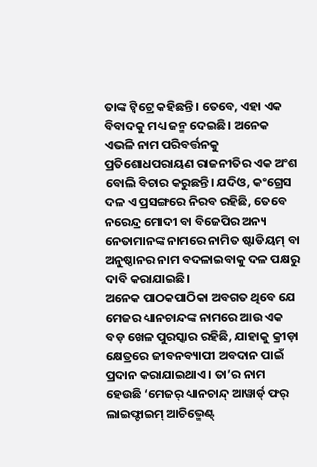ତାଙ୍କ ଟ୍ୱିଟ୍ରେ କହିଛନ୍ତି। ତେବେ, ଏହା ଏକ ବିବାଦକୁ ମଧ୍ୟ ଜନ୍ମ ଦେଇଛି। ଅନେକ ଏଭଳି ନାମ ପରିବର୍ତ୍ତନକୁ ପ୍ରତିଶୋଧପରାୟଣ ରାଜନୀତିର ଏକ ଅଂଶ ବୋଲି ବିଚାର କରୁଛନ୍ତି। ଯଦିଓ, କଂଗ୍ରେସ ଦଳ ଏ ପ୍ରସଙ୍ଗରେ ନିରବ ରହିଛି, ତେବେ ନରେନ୍ଦ୍ର ମୋଦୀ ବା ବିଜେପିର ଅନ୍ୟ ନେତାମାନଙ୍କ ନାମରେ ନାମିତ ଷ୍ଟାଡିୟମ୍ ବା ଅନୁଷ୍ଠାନର ନାମ ବଦଳାଇବାକୁ ଦଳ ପକ୍ଷରୁ ଦାବି କରାଯାଇଛି।
ଅନେକ ପାଠକପାଠିକା ଅବଗତ ଥିବେ ଯେ ମେଜର ଧ୍ୟାନଚାନ୍ଦଙ୍କ ନାମରେ ଆଉ ଏକ ବଡ଼ ଖେଳ ପୁରସ୍କାର ରହିଛି, ଯାହାକୁ କ୍ରୀଡ଼ା କ୍ଷେତ୍ରରେ ଜୀବନବ୍ୟାପୀ ଅବଦାନ ପାଇଁ ପ୍ରଦାନ କରାଯାଇଥାଏ। ତା’ର ନାମ ହେଉଛି ‘ମେଜର୍ ଧ୍ୟାନଚାନ୍ଦ୍ ଆୱାର୍ଡ୍ ଫର୍ ଲାଇଫ୍ଟାଇମ୍ ଆଚିଭ୍ମେଣ୍ଟ୍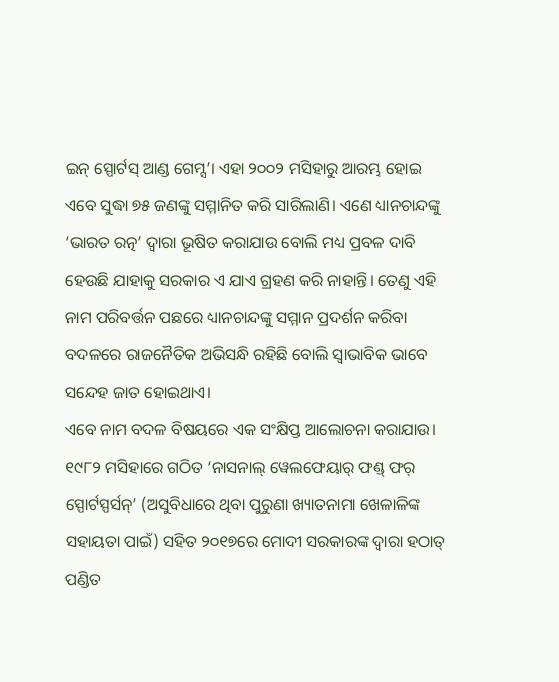ଇନ୍ ସ୍ପୋର୍ଟସ୍ ଆଣ୍ଡ ଗେମ୍ସ’। ଏହା ୨୦୦୨ ମସିହାରୁ ଆରମ୍ଭ ହୋଇ ଏବେ ସୁଦ୍ଧା ୭୫ ଜଣଙ୍କୁ ସମ୍ମାନିତ କରି ସାରିଲାଣି। ଏଣେ ଧ୍ୟାନଚାନ୍ଦଙ୍କୁ ‘ଭାରତ ରତ୍ନ’ ଦ୍ବାରା ଭୂଷିତ କରାଯାଉ ବୋଲି ମଧ୍ୟ ପ୍ରବଳ ଦାବି ହେଉଛି ଯାହାକୁ ସରକାର ଏ ଯାଏ ଗ୍ରହଣ କରି ନାହାନ୍ତି। ତେଣୁ ଏହି ନାମ ପରିବର୍ତ୍ତନ ପଛରେ ଧ୍ୟାନଚାନ୍ଦଙ୍କୁ ସମ୍ମାନ ପ୍ରଦର୍ଶନ କରିବା ବଦଳରେ ରାଜନୈତିକ ଅଭିସନ୍ଧି ରହିଛି ବୋଲି ସ୍ବାଭାବିକ ଭାବେ ସନ୍ଦେହ ଜାତ ହୋଇଥାଏ।
ଏବେ ନାମ ବଦଳ ବିଷୟରେ ଏକ ସଂକ୍ଷିପ୍ତ ଆଲୋଚନା କରାଯାଉ। ୧୯୮୨ ମସିହାରେ ଗଠିତ ‘ନାସନାଲ୍ ୱେଲଫେୟାର୍ ଫଣ୍ଡ୍ ଫର୍ ସ୍ପୋର୍ଟସ୍ପର୍ସନ୍’ (ଅସୁବିଧାରେ ଥିବା ପୁରୁଣା ଖ୍ୟାତନାମା ଖେଳାଳିଙ୍କ ସହାୟତା ପାଇଁ) ସହିତ ୨୦୧୭ରେ ମୋଦୀ ସରକାରଙ୍କ ଦ୍ବାରା ହଠାତ୍ ପଣ୍ଡିତ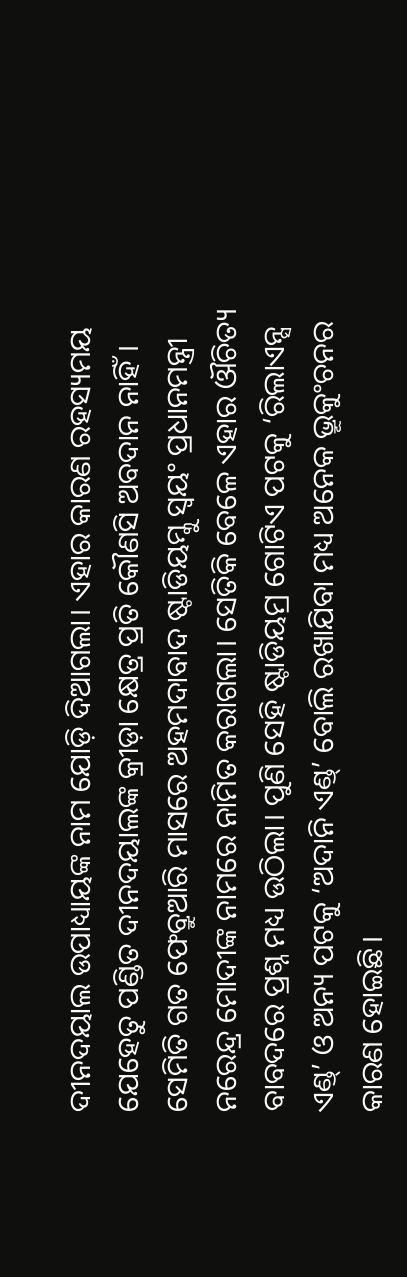ଦୀନଦୟାଲ ଉପାଧ୍ୟାୟଙ୍କ ନାମ ଯୋଡ଼ି ଦିଆଗଲା। ଏହାର କାରଣ ରହସ୍ୟମୟ ଯେହେତୁ ପଣ୍ଡିତ ଦୀନଦୟାଲଙ୍କ କ୍ରୀଡ଼ା କ୍ଷେତ୍ର ପ୍ରତି କୌଣସି ଅବଦାନ ନାହିଁ। ସେମିତି ଗତ ଫେବ୍ରୁଆରି ମାସରେ ଅହମଦାବାଦ ଷ୍ଟାଡିୟମ୍କୁ ସ୍ବୟଂ ପ୍ରଧାନମନ୍ତ୍ରୀ ନରେନ୍ଦ୍ର ମୋଦୀଙ୍କ ନାମରେ ନାମିତ କରାଗଲା। ସେତିକି ବେଳେ ଏହାର ଔଚିତ୍ୟ ବାବଦରେ ପ୍ରଶ୍ନ ମଧ୍ୟ ଉଠିଲା। ପୁଣି ସେହି ଷ୍ଟାଡିୟମ୍ର ଗୋଟିଏ ପଟକୁ ‘ରିଲାଏନ୍ସ ଏଣ୍ଡ୍’ ଓ ଅନ୍ୟ ପଟକୁ ‘ଅଦାନି ଏଣ୍ଡ୍’ ବୋଲି ରଖାଯିବା ମଧ୍ୟ ଅନେକ ଭ୍ରୂକୁଂଚନର କାରଣ ହୋଇଛି।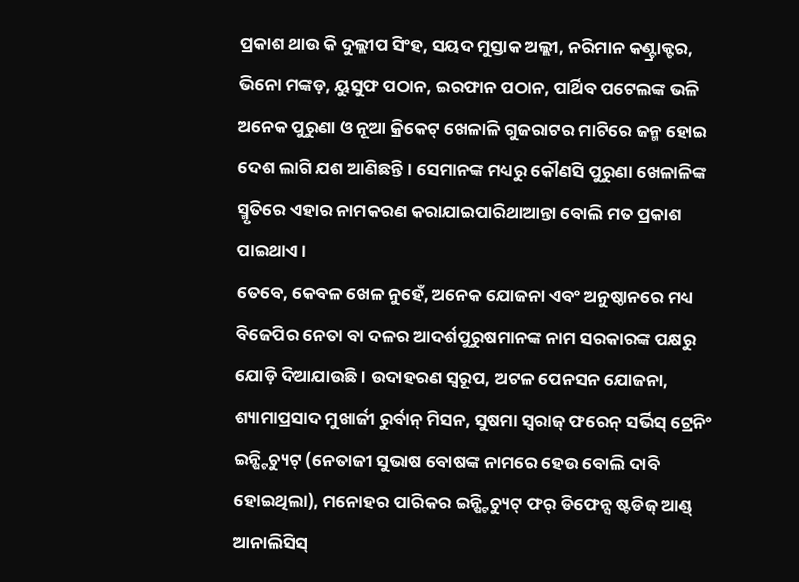ପ୍ରକାଶ ଥାଉ କି ଦୁଲ୍ଲୀପ ସିଂହ, ସୟଦ ମୁସ୍ତାକ ଅଲ୍ଲୀ, ନରିମାନ କଣ୍ଟ୍ରାକ୍ଟର, ଭିନୋ ମଙ୍କଡ଼, ୟୁସୁଫ ପଠାନ, ଇରଫାନ ପଠାନ, ପାର୍ଥିବ ପଟେଲଙ୍କ ଭଳି ଅନେକ ପୁରୁଣା ଓ ନୂଆ କ୍ରିକେଟ୍ ଖେଳାଳି ଗୁଜରାଟର ମାଟିରେ ଜନ୍ମ ହୋଇ ଦେଶ ଲାଗି ଯଶ ଆଣିଛନ୍ତି। ସେମାନଙ୍କ ମଧ୍ୟରୁ କୌଣସି ପୁରୁଣା ଖେଳାଳିଙ୍କ ସ୍ମୃତିରେ ଏହାର ନାମକରଣ କରାଯାଇପାରିଥାଆନ୍ତା ବୋଲି ମତ ପ୍ରକାଶ ପାଇଥାଏ।
ତେବେ, କେବଳ ଖେଳ ନୁହେଁ, ଅନେକ ଯୋଜନା ଏବଂ ଅନୁଷ୍ଠାନରେ ମଧ୍ୟ ବିଜେପିର ନେତା ବା ଦଳର ଆଦର୍ଶପୁରୁଷମାନଙ୍କ ନାମ ସରକାରଙ୍କ ପକ୍ଷରୁ ଯୋଡ଼ି ଦିଆଯାଉଛି। ଉଦାହରଣ ସ୍ବରୂପ, ଅଟଳ ପେନସନ ଯୋଜନା, ଶ୍ୟାମାପ୍ରସାଦ ମୁଖାର୍ଜୀ ରୁର୍ବାନ୍ ମିସନ, ସୁଷମା ସ୍ବରାଜ୍ ଫରେନ୍ ସର୍ଭିସ୍ ଟ୍ରେନିଂ ଇନ୍ଷ୍ଟିଚ୍ୟୁଟ୍ (ନେତାଜୀ ସୁଭାଷ ବୋଷଙ୍କ ନାମରେ ହେଉ ବୋଲି ଦାବି ହୋଇଥିଲା), ମନୋହର ପାରିକର ଇନ୍ଷ୍ଟିଚ୍ୟୁଟ୍ ଫର୍ ଡିଫେନ୍ସ ଷ୍ଟଡିଜ୍ ଆଣ୍ଡ୍ ଆନାଲିସିସ୍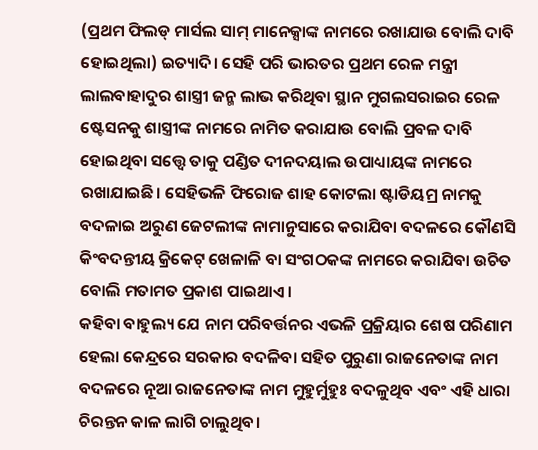(ପ୍ରଥମ ଫିଲଡ୍ ମାର୍ସଲ ସାମ୍ ମାନେକ୍ସାଙ୍କ ନାମରେ ରଖାଯାଉ ବୋଲି ଦାବି ହୋଇଥିଲା) ଇତ୍ୟାଦି। ସେହି ପରି ଭାରତର ପ୍ରଥମ ରେଳ ମନ୍ତ୍ରୀ ଲାଲବାହାଦୁର ଶାସ୍ତ୍ରୀ ଜନ୍ମ ଲାଭ କରିଥିବା ସ୍ଥାନ ମୁଗଲସରାଇର ରେଳ ଷ୍ଟେସନକୁ ଶାସ୍ତ୍ରୀଙ୍କ ନାମରେ ନାମିତ କରାଯାଉ ବୋଲି ପ୍ରବଳ ଦାବି ହୋଇଥିବା ସତ୍ତ୍ବେ ତାକୁ ପଣ୍ଡିତ ଦୀନଦୟାଲ ଉପାଧ୍ୟାୟଙ୍କ ନାମରେ ରଖାଯାଇଛି। ସେହିଭଳି ଫିରୋଜ ଶାହ କୋଟଲା ଷ୍ଟାଡିୟମ୍ର ନାମକୁ ବଦଳାଇ ଅରୁଣ ଜେଟଲୀଙ୍କ ନାମାନୁସାରେ କରାଯିବା ବଦଳରେ କୌଣସି କିଂବଦନ୍ତୀୟ କ୍ରିକେଟ୍ ଖେଳାଳି ବା ସଂଗଠକଙ୍କ ନାମରେ କରାଯିବା ଉଚିତ ବୋଲି ମତାମତ ପ୍ରକାଶ ପାଇଥାଏ।
କହିବା ବାହୁଲ୍ୟ ଯେ ନାମ ପରିବର୍ତ୍ତନର ଏଭଳି ପ୍ରକ୍ରିୟାର ଶେଷ ପରିଣାମ ହେଲା କେନ୍ଦ୍ରରେ ସରକାର ବଦଳିବା ସହିତ ପୁରୁଣା ରାଜନେତାଙ୍କ ନାମ ବଦଳରେ ନୂଆ ରାଜନେତାଙ୍କ ନାମ ମୁହୁର୍ମୁହୁଃ ବଦଳୁଥିବ ଏବଂ ଏହି ଧାରା ଚିରନ୍ତନ କାଳ ଲାଗି ଚାଲୁଥିବ।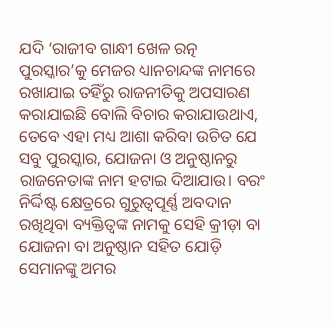ଯଦି ‘ରାଜୀବ ଗାନ୍ଧୀ ଖେଳ ରତ୍ନ ପୁରସ୍କାର’କୁ ମେଜର ଧ୍ୟାନଚାନ୍ଦଙ୍କ ନାମରେ ରଖାଯାଇ ତହିଁରୁ ରାଜନୀତିକୁ ଅପସାରଣ କରାଯାଇଛି ବୋଲି ବିଚାର କରାଯାଉଥାଏ, ତେବେ ଏହା ମଧ୍ୟ ଆଶା କରିବା ଉଚିତ ଯେ ସବୁ ପୁରସ୍କାର, ଯୋଜନା ଓ ଅନୁଷ୍ଠାନରୁ ରାଜନେତାଙ୍କ ନାମ ହଟାଇ ଦିଆଯାଉ। ବରଂ ନିର୍ଦ୍ଦିଷ୍ଟ କ୍ଷେତ୍ରରେ ଗୁରୁତ୍ବପୂର୍ଣ୍ଣ ଅବଦାନ ରଖିଥିବା ବ୍ୟକ୍ତିତ୍ବଙ୍କ ନାମକୁ ସେହି କ୍ରୀଡ଼ା ବା ଯୋଜନା ବା ଅନୁଷ୍ଠାନ ସହିତ ଯୋଡ଼ି ସେମାନଙ୍କୁ ଅମର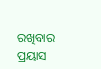ରଖିବାର ପ୍ରୟାସ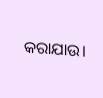କରାଯାଉ।